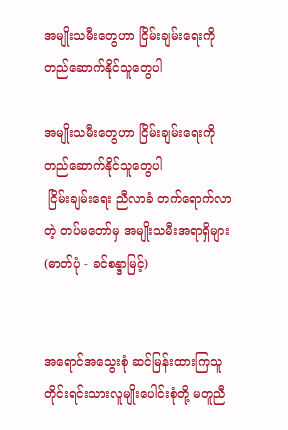အမျိုးသမီးတွေဟာ ငြိမ်းချမ်းရေးကို တည်ဆောက်နိုင်သူတွေပါ

အမျိုးသမီးတွေဟာ ငြိမ်းချမ်းရေးကို တည်ဆောက်နိုင်သူတွေပါ
 ငြိမ်းချမ်းရေး ညီလာခံ တက်ရောက်လာတဲ့ တပ်မတော်မှ အမျိုးသမီးအရာရှိများ (ဓာတ်ပုံ - ခင်စန္ဒာမြင့်)


အရောင်အသွေးစုံ ဆင်မြန်းထားကြသူ တိုင်းရင်းသားလူမျိုးပေါင်းစုံတို့ မတူညီ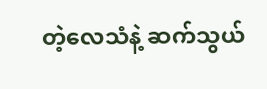တဲ့လေသံနဲ့ ဆက်သွယ်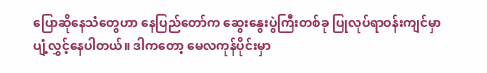ပြောဆိုနေသံတွေဟာ နေပြည်တော်က ဆွေးနွေးပွဲကြီးတစ်ခု ပြုလုပ်ရာဝန်းကျင်မှာ ပျံ့လွှင့်နေပါတယ်။ ဒါကတော့ မေလကုန်ပိုင်းမှာ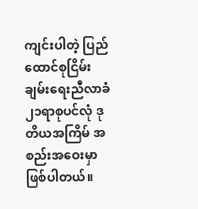ကျင်းပါတဲ့ ပြည်ထောင်စုငြိမ်းချမ်းရေးညီလာခံ ၂၁ရာစုပင်လုံ ဒုတိယအကြိမ် အစည်းအဝေးမှာ ဖြစ်ပါတယ်။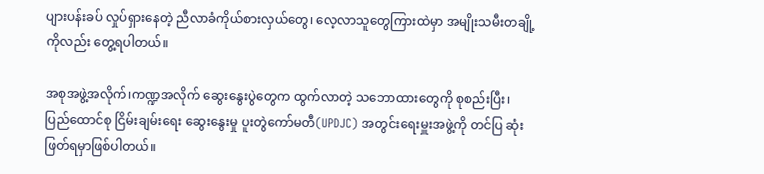ပျားပန်းခပ် လှုပ်ရှားနေတဲ့ ညီလာခံကိုယ်စားလှယ်တွေ၊ လေ့လာသူတွေကြားထဲမှာ အမျိုးသမီးတချို့ကိုလည်း တွေ့ရပါတယ်။

အစုအဖွဲ့အလိုက်၊ကဏ္ဍအလိုက် ဆွေးနွေးပွဲတွေက ထွက်လာတဲ့ သဘောထားတွေကို စုစည်းပြီး၊ ပြည်ထောင်စု ငြိမ်းချမ်းရေး ဆွေးနွေးမှု ပူးတွဲကော်မတီ(UPDJC) အတွင်းရေးမှူးအဖွဲ့ကို တင်ပြ ဆုံးဖြတ်ရမှာဖြစ်ပါတယ်။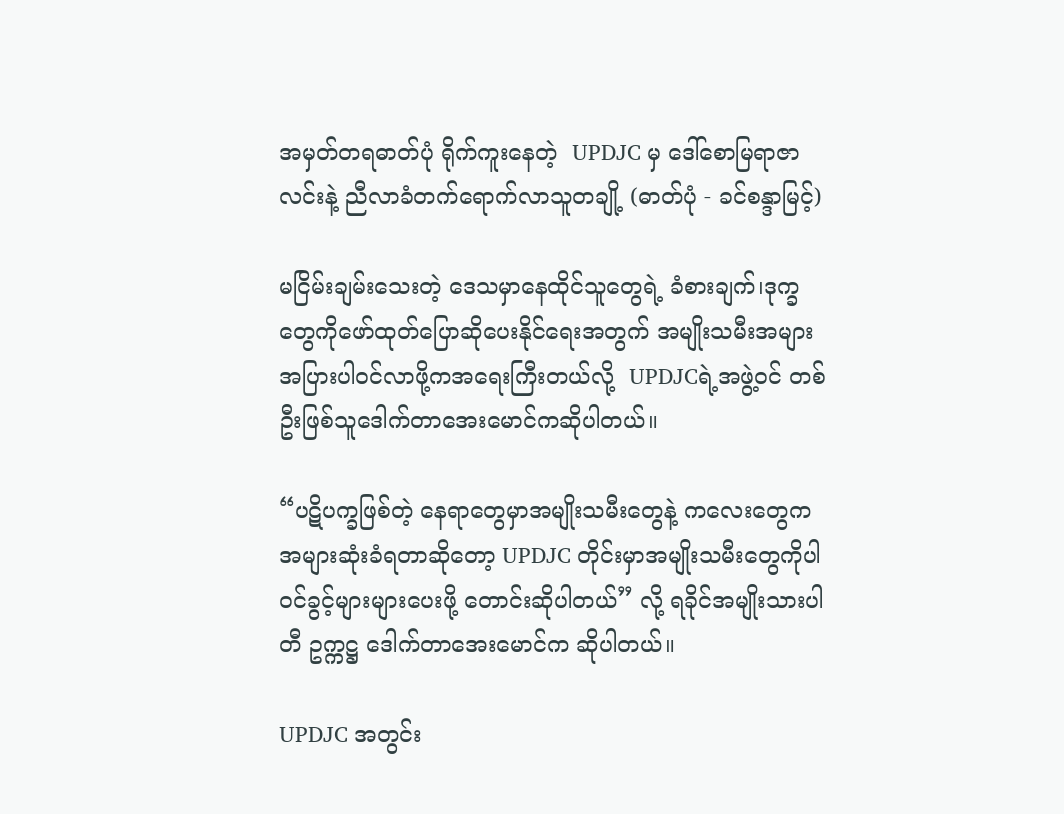အမှတ်တရဓာတ်ပုံ ရိုက်ကူးနေတဲ့  UPDJC မှ ဒေါ်စောမြရာဇာလင်းနဲ့ ညီလာခံတက်ရောက်လာသူတချို့ (ဓာတ်ပုံ - ခင်စန္ဒာမြင့်)

မငြိမ်းချမ်းသေးတဲ့ ဒေသမှာနေထိုင်သူတွေရဲ့ ခံစားချက်၊ဒုက္ခတွေကိုဖော်ထုတ်ပြောဆိုပေးနိုင်ရေးအတွက် အမျိုးသမီးအများအပြားပါဝင်လာဖို့ကအရေးကြီးတယ်လို့  UPDJCရဲ့အဖွဲ့ဝင် တစ်ဦးဖြစ်သူဒေါက်တာအေးမောင်ကဆိုပါတယ်။

“ပဋိပက္ခဖြစ်တဲ့ နေရာတွေမှာအမျိုးသမီးတွေနဲ့ ကလေးတွေကအများဆုံးခံရတာဆိုတော့ UPDJC တိုင်းမှာအမျိုးသမီးတွေကိုပါဝင်ခွင့်များများပေးဖို့ တောင်းဆိုပါတယ်” လို့ ရခိုင်အမျိုးသားပါတီ ဥက္ကဋ္ဌ ဒေါက်တာအေးမောင်က ဆိုပါတယ်။

UPDJC အတွင်း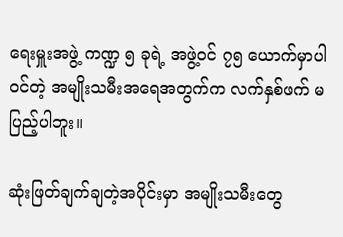ရေးမှူးအဖွဲ့ ကဏ္ဍ ၅ ခုရဲ့ အဖွဲ့ဝင် ၇၅ ယောက်မှာပါဝင်တဲ့ အမျိုးသမီးအရေအတွက်က လက်နှစ်ဖက် မပြည့်ပါဘူး။

ဆုံးဖြတ်ချက်ချတဲ့အပိုင်းမှာ အမျိုးသမီးတွေ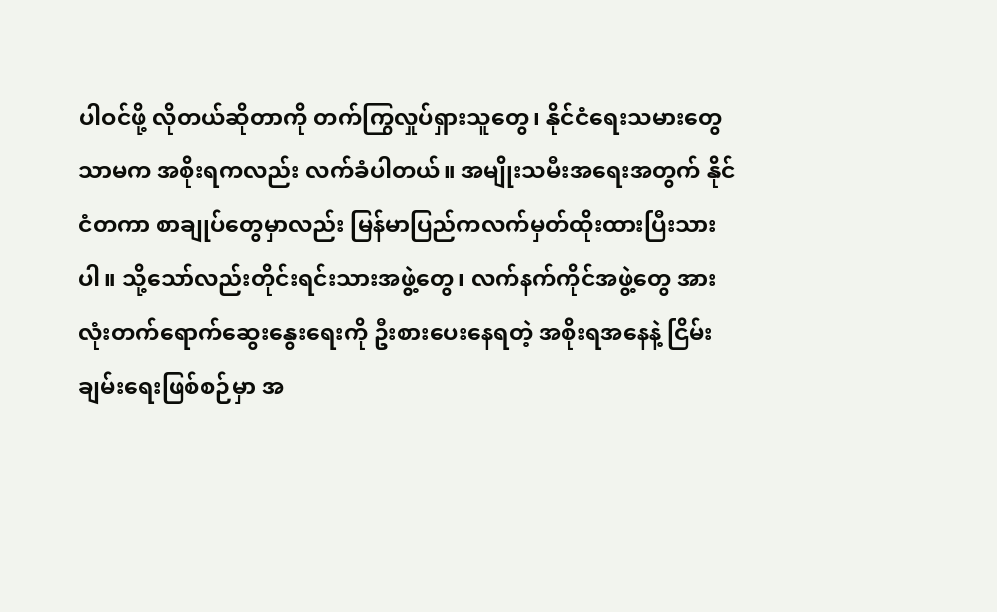ပါဝင်ဖို့ လိုတယ်ဆိုတာကို တက်ကြွလှုပ်ရှားသူတွေ၊ နိုင်ငံရေးသမားတွေသာမက အစိုးရကလည်း လက်ခံပါတယ်။ အမျိုးသမီးအရေးအတွက် နိုင်ငံတကာ စာချုပ်တွေမှာလည်း မြန်မာပြည်ကလက်မှတ်ထိုးထားပြီးသားပါ။ သို့သော်လည်းတိုင်းရင်းသားအဖွဲ့တွေ၊ လက်နက်ကိုင်အဖွဲ့တွေ အားလုံးတက်ရောက်ဆွေးနွေးရေးကို ဦးစားပေးနေရတဲ့ အစိုးရအနေနဲ့ ငြိမ်းချမ်းရေးဖြစ်စဉ်မှာ အ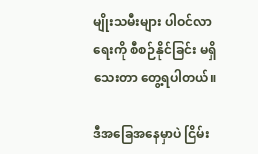မျိုးသမီးများ ပါဝင်လာရေးကို စီစဉ်နိုင်ခြင်း မရှိသေးတာ တွေ့ရပါတယ်။

ဒီအခြေအနေမှာပဲ ငြိမ်း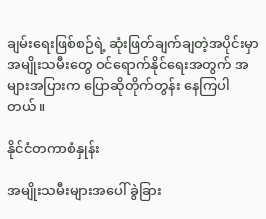ချမ်းရေးဖြစ်စဉ်ရဲ့ ဆုံးဖြတ်ချက်ချတဲ့အပိုင်းမှာ အမျိုးသမီးတွေ ဝင်ရောက်နိုင်ရေးအတွက် အများအပြားက ပြောဆိုတိုက်တွန်း နေကြပါတယ်။

နိုင်ငံတကာစံနှုန်း

အမျိုးသမီးများအပေါ် ခွဲခြား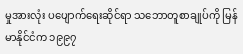မှုအားလုံး ပပျောက်ရေးဆိုင်ရာ သဘောတူစာချုပ်ကို မြန်မာနိုင်ငံက ၁၉၉၇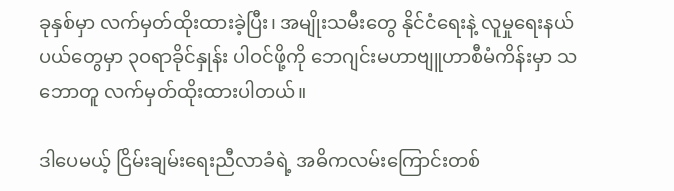ခုနှစ်မှာ လက်မှတ်ထိုးထားခဲ့ပြီး၊ အမျိုးသမီးတွေ နိုင်ငံရေးနဲ့ လူမှုရေးနယ်ပယ်တွေမှာ ၃ဝရာခိုင်နှုန်း ပါဝင်ဖို့ကို ဘေဂျင်းမဟာဗျူဟာစီမံကိန်းမှာ သဘောတူ လက်မှတ်ထိုးထားပါတယ်။

ဒါပေမယ့် ငြိမ်းချမ်းရေးညီလာခံရဲ့ အဓိကလမ်းကြောင်းတစ်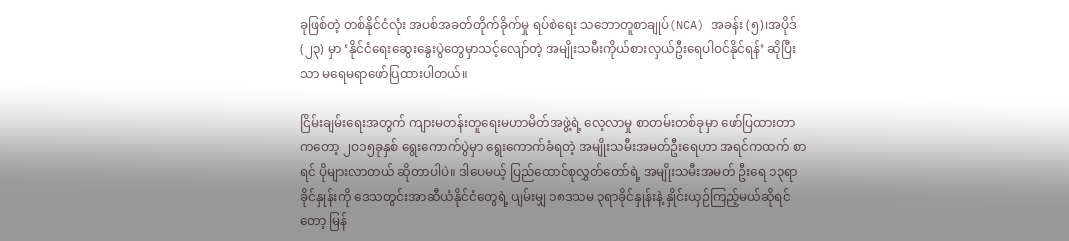ခုဖြစ်တဲ့ တစ်နိုင်ငံလုံး အပစ်အခတ်တိုက်ခိုက်မှု ရပ်စဲရေး သဘောတူစာချုပ်(NCA) အခန်း (၅)၊အပိုဒ် (၂၃) မှာ ‘နိုင်ငံရေးဆွေးနွေးပွဲတွေမှာသင့်လျော်တဲ့ အမျိုးသမီးကိုယ်စားလှယ်ဦးရေပါဝင်နိုင်ရန်’ ဆိုပြီးသာ မရေမရာဖော်ပြထားပါတယ်။

ငြိမ်းချမ်းရေးအတွက် ကျားမတန်းတူရေးမဟာမိတ်အဖွဲ့ရဲ့ လေ့လာမှု စာတမ်းတစ်ခုမှာ ဖော်ပြထားတာကတော့ ၂ဝ၁၅ခုနှစ် ရွေးကောက်ပွဲမှာ ရွေးကောက်ခံရတဲ့ အမျိုးသမီးအမတ်ဦးရေဟာ အရင်ကထက် စာရင် ပိုများလာတယ် ဆိုတာပါပဲ။ ဒါပေမယ့် ပြည်ထောင်စုလွှတ်တော်ရဲ့ အမျိုးသမီးအမတ် ဦးရေ ၁၃ရာခိုင်နှုန်းကို ဒေသတွင်းအာဆီယံနိုင်ငံတွေရဲ့ ပျမ်းမျှ ၁၈ဒသမ ၃ရာခိုင်နှုန်းနဲ့ နှိုင်းယှဉ်ကြည့်မယ်ဆိုရင်တော့ မြန်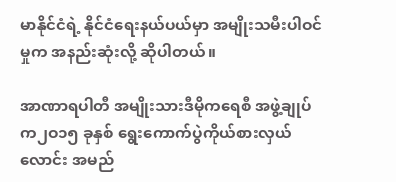မာနိုင်ငံရဲ့ နိုင်ငံရေးနယ်ပယ်မှာ အမျိုးသမီးပါဝင်မှုက အနည်းဆုံးလို့ ဆိုပါတယ်။

အာဏာရပါတီ အမျိုးသားဒီမိုကရေစီ အဖွဲ့ချုပ်က၂ဝ၁၅ ခုနှစ် ရွေးကောက်ပွဲကိုယ်စားလှယ်လောင်း အမည်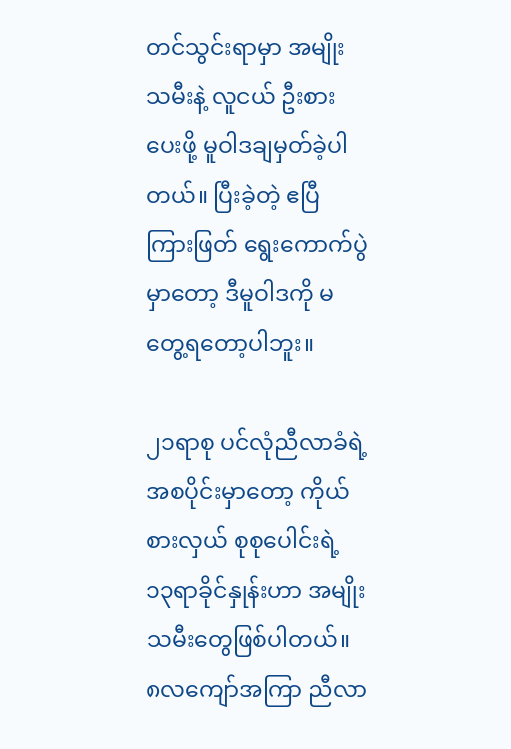တင်သွင်းရာမှာ အမျိုးသမီးနဲ့ လူငယ် ဦးစားပေးဖို့ မူဝါဒချမှတ်ခဲ့ပါတယ်။ ပြီးခဲ့တဲ့ ဧပြီ ကြားဖြတ် ရွေးကောက်ပွဲမှာတော့ ဒီမူဝါဒကို မတွေ့ရတော့ပါဘူး။

၂၁ရာစု ပင်လုံညီလာခံရဲ့ အစပိုင်းမှာတော့ ကိုယ်စားလှယ် စုစုပေါင်းရဲ့ ၁၃ရာခိုင်နှုန်းဟာ အမျိုးသမီးတွေဖြစ်ပါတယ်။ ၈လကျော်အကြာ ညီလာ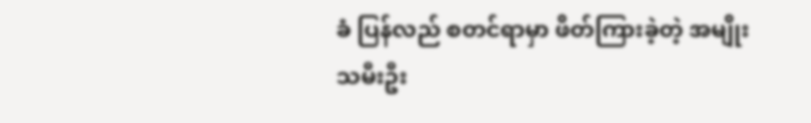ခံ ပြန်လည် စတင်ရာမှာ ဖိတ်ကြားခဲ့တဲ့ အမျိုးသမီးဦး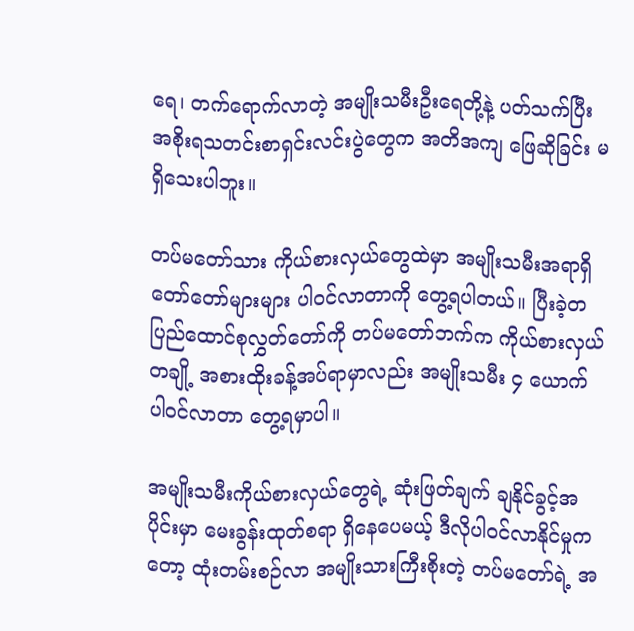ရေ၊ တက်ရောက်လာတဲ့ အမျိုးသမီးဦးရေတို့နဲ့ ပတ်သက်ပြီး အစိုးရသတင်းစာရှင်းလင်းပွဲတွေက အတိအကျ ဖြေဆိုခြင်း မရှိသေးပါဘူး။

တပ်မတော်သား ကိုယ်စားလှယ်တွေထဲမှာ အမျိုးသမီးအရာရှိ တော်တော်များများ ပါဝင်လာတာကို တွေ့ရပါတယ်။ ပြီးခဲ့တ ပြည်ထောင်စုလွှတ်တော်ကို တပ်မတော်ဘက်က ကိုယ်စားလှယ်တချို့ အစားထိုးခန့်အပ်ရာမှာလည်း အမျိုးသမီး ၄ ယောက် ပါဝင်လာတာ တွေ့ရမှာပါ။

အမျိုးသမီးကိုယ်စားလှယ်တွေရဲ့ ဆုံးဖြတ်ချက် ချနိုင်ခွင့်အပိုင်းမှာ မေးခွန်းထုတ်စရာ ရှိနေပေမယ့် ဒီလိုပါဝင်လာနိုင်မှုကတော့ ထုံးတမ်းစဉ်လာ အမျိုးသားကြီးစိုးတဲ့ တပ်မတော်ရဲ့ အ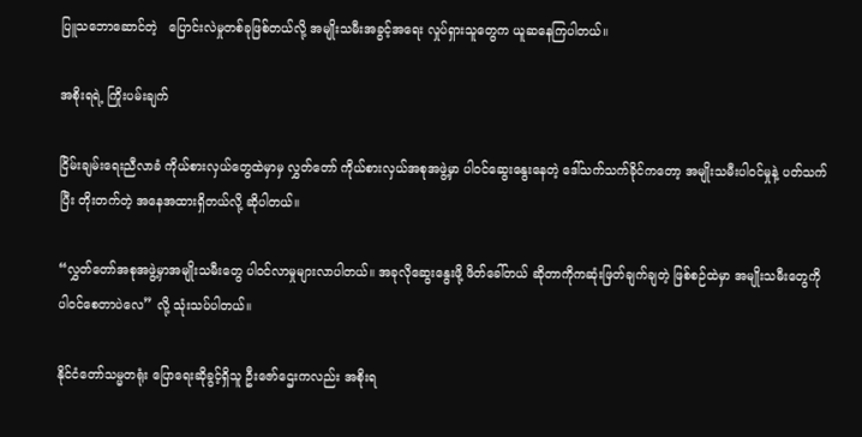ပြူသဘောဆောင်တဲ့   ပြောင်းလဲမှုတစ်ခုဖြစ်တယ်လို့ အမျိုးသမီးအခွင့်အရေး လှုပ်ရှားသူတွေက ယူဆနေကြပါတယ်။

အစိုးရရဲ့ ကြိုးပမ်းချက်

ငြိမ်းချမ်းရေးညီလာခံ ကိုယ်စားလှယ်တွေထဲမှာမှ လွှတ်တော် ကိုယ်စားလှယ်အစုအဖွဲ့မှာ ပါဝင်ဆွေးနွေးနေတဲ့ ဒေါ်သက်သက်ခိုင်ကတော့ အမျိုးသမီးပါဝင်မှုနဲ့ ပတ်သက်ပြီး တိုးတက်တဲ့ အနေအထားရှိတယ်လို့ ဆိုပါတယ်။

“လွှတ်တော်အစုအဖွဲ့မှာအမျိုးသမီးတွေ ပါဝင်လာမှုများလာပါတယ်။ အခုလိုဆွေးနွေးဖို့ ဖိတ်ခေါ်တယ် ဆိုတာကိုကဆုံးဖြတ်ချက်ချတဲ့ ဖြစ်စဉ်ထဲမှာ အမျိုးသမီးတွေကို ပါဝင်စေတာပဲလေ” လို့ သုံးသပ်ပါတယ်။

နိုင်ငံတော်သမ္မတရုံး ပြောရေးဆိုခွင့်ရှိသူ ဦးဇော်ဌေးကလည်း အစိုးရ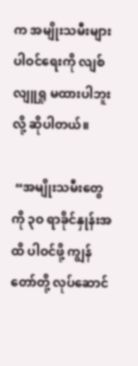က အမျိုးသမီးများ ပါဝင်ရေးကို လျစ်လျူရှု မထားပါဘူးလို့ ဆိုပါတယ်။

 “အမျိုးသမီးတွေကို ၃ဝ ရာခိုင်နှုန်းအထိ ပါဝင်ဖို့ ကျွန်တော်တို့ လုပ်ဆောင်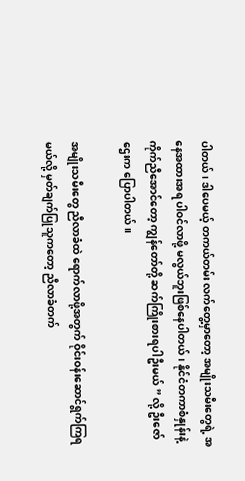ပါတယ်၊ ဒါပေမယ့် တကယ်တမ်း လက်တွေ့မှာတော့ အမျိုးသမီးတွေရဲ့ အနေအထားအရ ပါဝင်လာဖို့ မလွယ်ဘူးဖြစ်နေပါတယ်၊ နိုင်ငံတကာစံနှုန်းနဲ့ ကိုက်ညီအောင်တော့ ကျွန်တော်တို့ ဆက်ကြိုးစားရပါဦးမယ် ” လို့ ဦးဇော်ဌေးက ပြောပါတယ်။

အမျိုးသမီးတွေ ညီလာခံထဲ ရောက်လာဖို့အတွက် ဝိုင်းဝန်းဆောင်ရွက်ကြရမယ်လို့ မှတ်ချက်ပြုသူကတော့ ညီလာခံတက်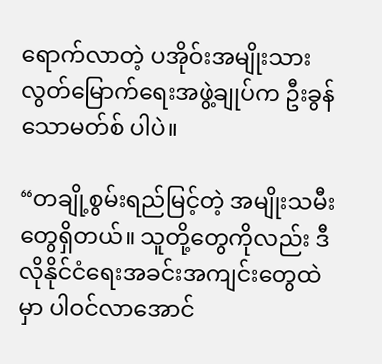ရောက်လာတဲ့ ပအိုဝ်းအမျိုးသား လွတ်မြောက်ရေးအဖွဲ့ချုပ်က ဦးခွန်သောမတ်စ် ပါပဲ။

“တချို့စွမ်းရည်မြင့်တဲ့ အမျိုးသမီးတွေရှိတယ်။ သူတို့တွေကိုလည်း ဒီလိုနိုင်ငံရေးအခင်းအကျင်းတွေထဲမှာ ပါဝင်လာအောင်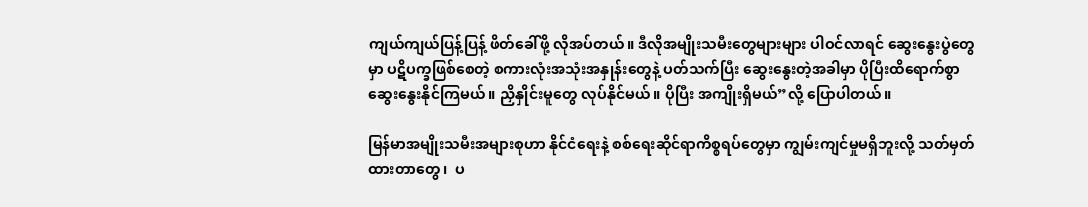ကျယ်ကျယ်ပြန့်ပြန့် ဖိတ်ခေါ်ဖို့ လိုအပ်တယ်။ ဒီလိုအမျိုးသမီးတွေများများ ပါဝင်လာရင် ဆွေးနွေးပွဲတွေမှာ ပဋိပက္ခဖြစ်စေတဲ့ စကားလုံးအသုံးအနှုန်းတွေနဲ့ ပတ်သက်ပြီး ဆွေးနွေးတဲ့အခါမှာ ပိုပြီးထိရောက်စွာ ဆွေးနွေးနိုင်ကြမယ်။ ညှိနှိုင်းမူတွေ လုပ်နိုင်မယ်။ ပိုပြီး အကျိုးရှိမယ်”လို့ ပြောပါတယ်။

မြန်မာအမျိုးသမီးအများစုဟာ နိုင်ငံရေးနဲ့ စစ်ရေးဆိုင်ရာကိစ္စရပ်တွေမှာ ကျွမ်းကျင်မှုမရှိဘူးလို့ သတ်မှတ်ထားတာတွေ၊  ပ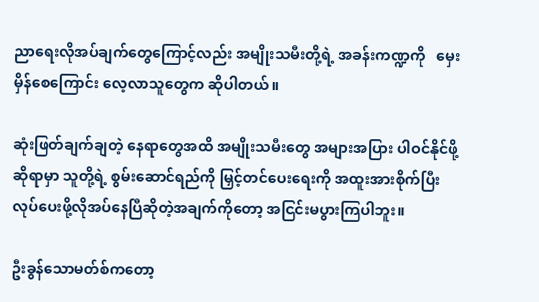ညာရေးလိုအပ်ချက်တွေကြောင့်လည်း အမျိုးသမီးတို့ရဲ့ အခန်းကဏ္ဍကို   မှေးမှိန်စေကြောင်း လေ့လာသူတွေက ဆိုပါတယ်။

ဆုံးဖြတ်ချက်ချတဲ့ နေရာတွေအထိ အမျိုးသမီးတွေ အများအပြား ပါဝင်နိုင်ဖို့ဆိုရာမှာ သူတို့ရဲ့ စွမ်းဆောင်ရည်ကို မြှင့်တင်ပေးရေးကို အထူးအားစိုက်ပြီး လုပ်ပေးဖို့လိုအပ်နေပြီဆိုတဲ့အချက်ကိုတော့ အငြင်းမပွားကြပါဘူး။

ဦးခွန်သောမတ်စ်ကတော့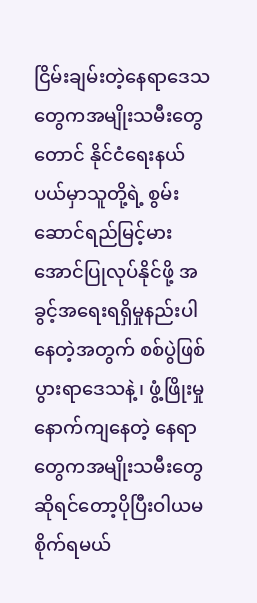ငြိမ်းချမ်းတဲ့နေရာဒေသတွေကအမျိုးသမီးတွေတောင် နိုင်ငံရေးနယ်ပယ်မှာသူတို့ရဲ့ စွမ်းဆောင်ရည်မြင့်မားအောင်ပြုလုပ်နိုင်ဖို့ အခွင့်အရေးရရှိမှုနည်းပါနေတဲ့အတွက် စစ်ပွဲဖြစ်ပွားရာဒေသနဲ့၊ ဖွံ့ဖြိုးမှု နောက်ကျနေတဲ့ နေရာတွေကအမျိုးသမီးတွေဆိုရင်တော့ပိုပြီးဝါယမစိုက်ရမယ်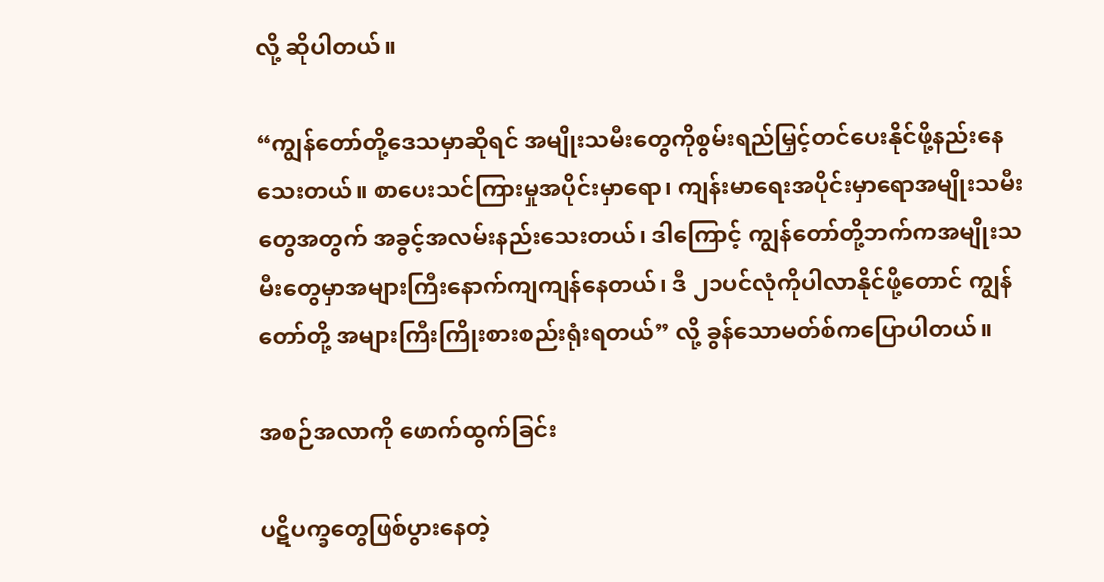လို့ ဆိုပါတယ်။

“ကျွန်တော်တို့ဒေသမှာဆိုရင် အမျိုးသမီးတွေကိုစွမ်းရည်မြှင့်တင်ပေးနိုင်ဖို့နည်းနေသေးတယ်။ စာပေးသင်ကြားမှုအပိုင်းမှာရော၊ ကျန်းမာရေးအပိုင်းမှာရောအမျိုးသမီးတွေအတွက် အခွင့်အလမ်းနည်းသေးတယ်၊ ဒါကြောင့် ကျွန်တော်တို့ဘက်ကအမျိုးသမီးတွေမှာအများကြီးနောက်ကျကျန်နေတယ်၊ ဒီ ၂၁ပင်လုံကိုပါလာနိုင်ဖို့တောင် ကျွန်တော်တို့ အများကြီးကြိုးစားစည်းရုံးရတယ်” လို့ ခွန်သောမတ်စ်ကပြောပါတယ်။

အစဉ်အလာကို ဖောက်ထွက်ခြင်း

ပဋိပက္ခတွေဖြစ်ပွားနေတဲ့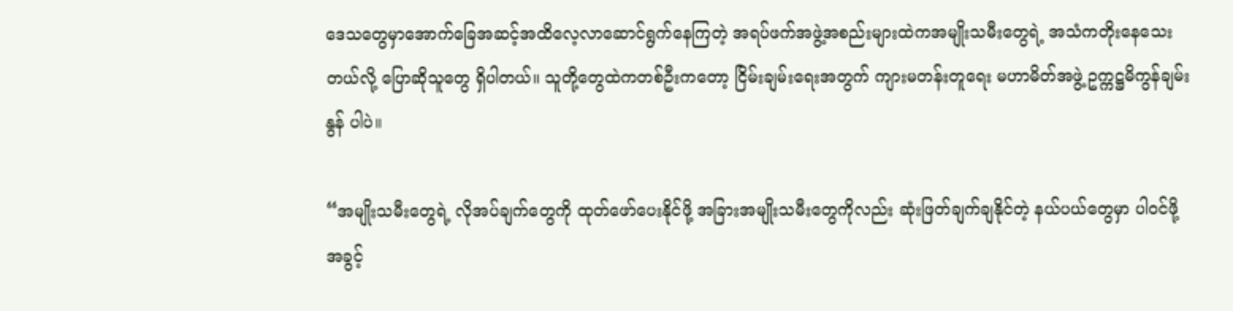ဒေသတွေမှာအောက်ခြေအဆင့်အထိလေ့လာဆောင်ရွက်နေကြတဲ့ အရပ်ဖက်အဖွဲ့အစည်းများထဲကအမျိုးသမီးတွေရဲ့ အသံကတိုးနေသေးတယ်လို့ ပြောဆိုသူတွေ ရှိပါတယ်။ သူတို့တွေထဲကတစ်ဦးကတော့ ငြိမ်းချမ်းရေးအတွက် ကျားမတန်းတူရေး မဟာမိတ်အဖွဲ့ ဥက္ကဋ္ဌမိကွန်ချမ်းနွန် ပါပဲ။

“အမျိုးသမီးတွေရဲ့ လိုအပ်ချက်တွေကို ထုတ်ဖော်ပေးနိုင်ဖို့ အခြားအမျိုးသမီးတွေကိုလည်း ဆုံးဖြတ်ချက်ချနိုင်တဲ့ နယ်ပယ်တွေမှာ ပါဝင်ဖို့ အခွင့်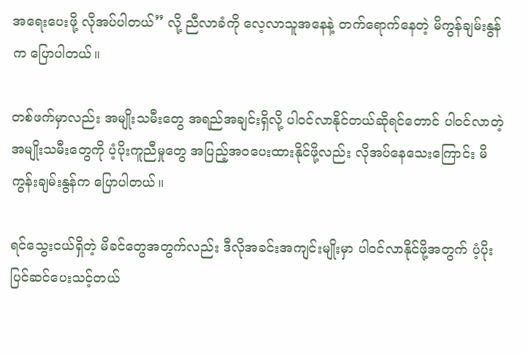အရေးပေးဖို့ လိုအပ်ပါတယ်” လို့ ညီလာခံကို လေ့လာသူအနေနဲ့ တက်ရောက်နေတဲ့ မိကွန်ချမ်းနွန်က ပြောပါတယ်။

တစ်ဖက်မှာလည်း အမျိုးသမီးတွေ အရည်အချင်းရှိလို့ ပါဝင်လာနိုင်တယ်ဆိုရင်တောင် ပါဝင်လာတဲ့ အမျိုးသမီးတွေကို ပံ့ပိုးကူညီမှုတွေ အပြည့်အဝပေးထားနိုင်ဖို့လည်း လိုအပ်နေသေးကြောင်း မိကွန်းချမ်းနွန်က ပြောပါတယ်။

ရင်သွေးငယ်ရှိတဲ့ မိခင်တွေအတွက်လည်း ဒီလိုအခင်းအကျင်းမျိုးမှာ ပါဝင်လာနိုင်ဖို့အတွက် ပံ့ပိုးပြင်ဆင်ပေးသင့်တယ်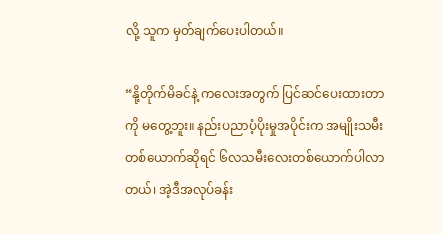လို့ သူက မှတ်ချက်ပေးပါတယ်။

“နို့တိုက်မိခင်နဲ့ ကလေးအတွက် ပြင်ဆင်ပေးထားတာကို မတွေ့ဘူး။ နည်းပညာပံ့ပိုးမှုအပိုင်းက အမျိုးသမီးတစ်ယောက်ဆိုရင် ၆လသမီးလေးတစ်ယောက်ပါလာတယ်၊ အဲ့ဒီအလုပ်ခန်း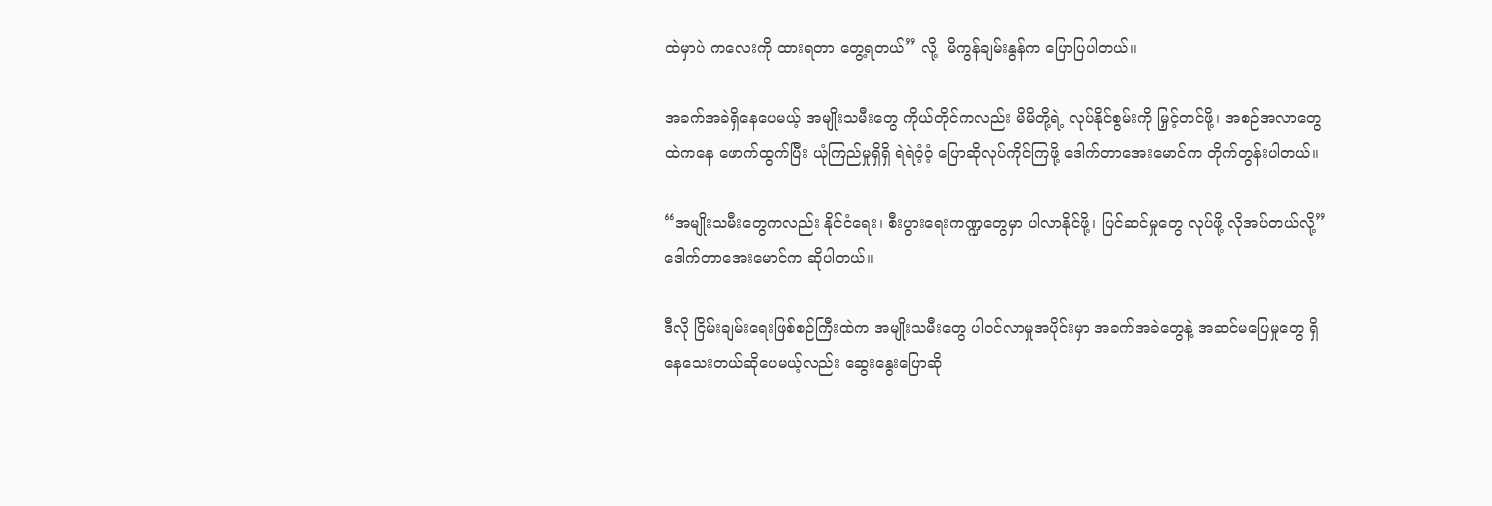ထဲမှာပဲ ကလေးကို ထားရတာ တွေ့ရတယ်” လို့  မိကွန်ချမ်းနွန်က ပြောပြပါတယ်။

အခက်အခဲရှိနေပေမယ့် အမျိုးသမီးတွေ ကိုယ်တိုင်ကလည်း မိမိတို့ရဲ့ လုပ်နိုင်စွမ်းကို မြှင့်တင်ဖို့၊ အစဉ်အလာတွေထဲကနေ ဖောက်ထွက်ပြီး ယုံကြည်မှုရှိရှိ ရဲရဲဝံ့ဝံ့ ပြောဆိုလုပ်ကိုင်ကြဖို့ ဒေါက်တာအေးမောင်က တိုက်တွန်းပါတယ်။

“အမျိုးသမီးတွေကလည်း နိုင်ငံရေး၊ စီးပွားရေးကဏ္ဍတွေမှာ ပါလာနိုင်ဖို့၊ ပြင်ဆင်မှုတွေ လုပ်ဖို့ လိုအပ်တယ်လို့”  ဒေါက်တာအေးမောင်က ဆိုပါတယ်။

ဒီလို ငြိမ်းချမ်းရေးဖြစ်စဉ်ကြီးထဲက အမျိုးသမီးတွေ ပါဝင်လာမှုအပိုင်းမှာ အခက်အခဲတွေနဲ့ အဆင်မပြေမှုတွေ ရှိနေသေးတယ်ဆိုပေမယ့်လည်း ဆွေးနွေးပြောဆို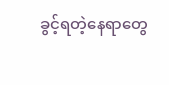ခွင့်ရတဲ့နေရာတွေ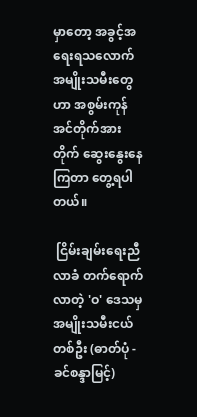မှာတော့ အခွင့်အရေးရသလောက် အမျိုးသမီးတွေဟာ အစွမ်းကုန် အင်တိုက်အားတိုက် ဆွေးနွေးနေကြတာ တွေ့ရပါတယ်။

 ငြိမ်းချမ်းရေးညီလာခံ တက်ရောက်လာတဲ့ 'ဝ' ဒေသမှ အမျိုးသမီးငယ်တစ်ဦး (ဓာတ်ပုံ - ခင်စန္ဒာမြင့်)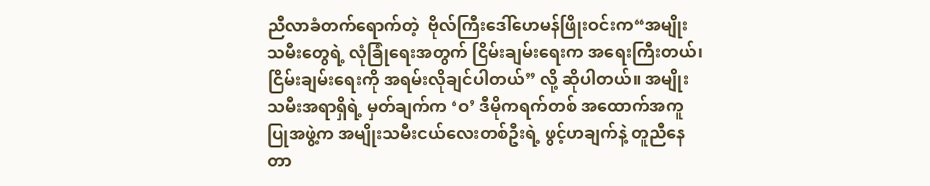ညီလာခံတက်ရောက်တဲ့  ဗိုလ်ကြီးဒေါ်ဟေမန်ဖြိုးဝင်းက“အမျိုးသမီးတွေရဲ့ လုံခြုံရေးအတွက် ငြိမ်းချမ်းရေးက အရေးကြီးတယ်၊ ငြိမ်းချမ်းရေးကို အရမ်းလိုချင်ပါတယ်” လို့ ဆိုပါတယ်။ အမျိုးသမီးအရာရှိရဲ့ မှတ်ချက်က ‘ဝ’ ဒီမိုကရက်တစ် အထောက်အကူပြုအဖွဲ့က အမျိုးသမီးငယ်လေးတစ်ဦးရဲ့ ဖွင့်ဟချက်နဲ့ တူညီနေတာ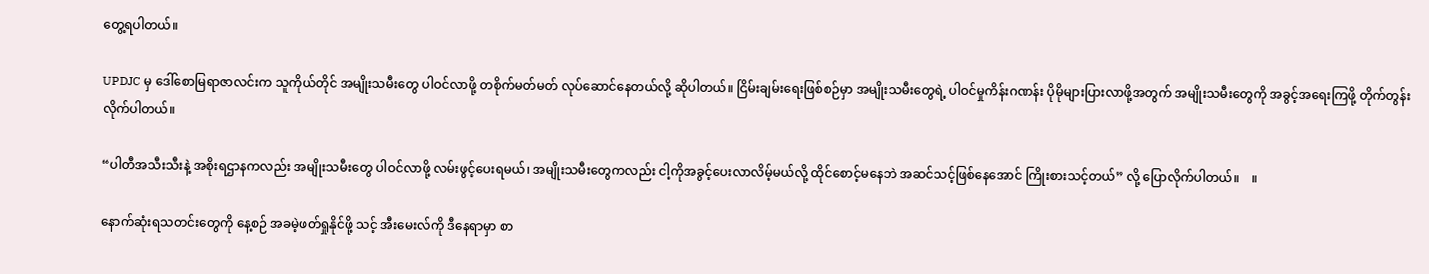တွေ့ရပါတယ်။

UPDJC မှ ဒေါ်စောမြရာဇာလင်းက သူကိုယ်တိုင် အမျိုးသမီးတွေ ပါဝင်လာဖို့ တစိုက်မတ်မတ် လုပ်ဆောင်နေတယ်လို့ ဆိုပါတယ်။ ငြိမ်းချမ်းရေးဖြစ်စဉ်မှာ အမျိုးသမီးတွေရဲ့ ပါဝင်မှုကိန်းဂဏန်း ပိုမိုများပြားလာဖို့အတွက် အမျိုးသမီးတွေကို အခွင့်အရေးကြဖို့ တိုက်တွန်းလိုက်ပါတယ်။

“ပါတီအသီးသီးနဲ့ အစိုးရဌာနကလည်း အမျိုးသမီးတွေ ပါဝင်လာဖို့ လမ်းဖွင့်ပေးရမယ်၊ အမျိုးသမီးတွေကလည်း ငါ့ကိုအခွင့်ပေးလာလိမ့်မယ်လို့ ထိုင်စောင့်မနေဘဲ အဆင်သင့်ဖြစ်နေအောင် ကြိုးစားသင့်တယ်” လို့ ပြောလိုက်ပါတယ်။    ။

နောက်ဆုံးရသတင်းတွေကို နေ့စဉ် အခမဲ့ဖတ်ရှုနိုင်ဖို့ သင့် အီးမေးလ်ကို ဒီနေရာမှာ စာ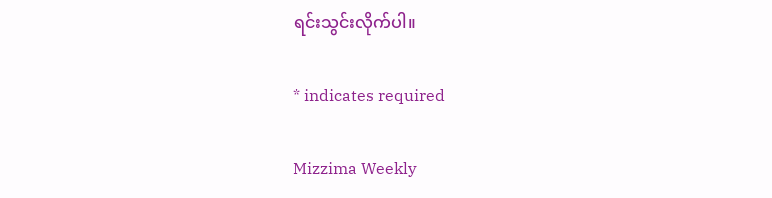ရင်းသွင်းလိုက်ပါ။

* indicates required

Mizzima Weekly